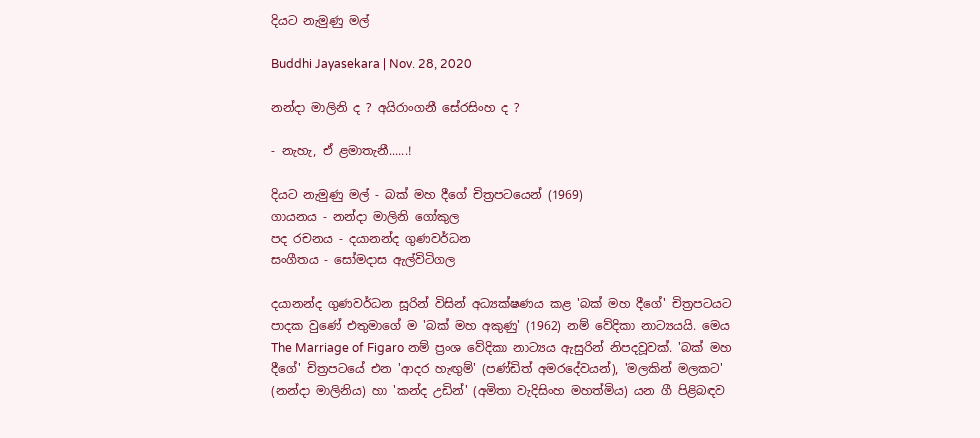දියට නැමුණු මල්

Buddhi Jayasekara | Nov. 28, 2020

නන්දා මාලිනි ද ? අයිරාංගනී සේරසිංහ ද ?

- නැහැ, ඒ ළමාතැනී......!

දියට නැමුණු මල් - බක් මහ දීගේ චිත්‍රපටයෙන් (1969)
ගායනය - නන්දා මාලිනි ගෝකුල
පද රචනය - දයානන්ද ගුණවර්ධන
සංගීතය - සෝමදාස ඇල්විටිගල

දයානන්ද ගුණවර්ධන සූරින් විසින් අධ්‍යක්ෂණය කළ 'බක් මහ දීගේ' චිත්‍රපටයට පාදක වුණේ එතුමාගේ ම 'බක් මහ අකුණු' (1962) නම් වේදිකා නාට්‍යයයි. මෙය The Marriage of Figaro නම් ප්‍රංශ වේදිකා නාට්‍යය ඇසුරින් නිපදවූවක්. 'බක් මහ දීගේ' චිත්‍රපටයේ එන 'ආදර හැඟුම්' (පණ්ඩිත් අමරදේවයන්), 'මලකින් මලකට' (නන්දා මාලිනිය) හා 'කන්ද උඩින්' (අමිතා වැදිසිංහ මහත්මිය) යන ගී පිළිබඳව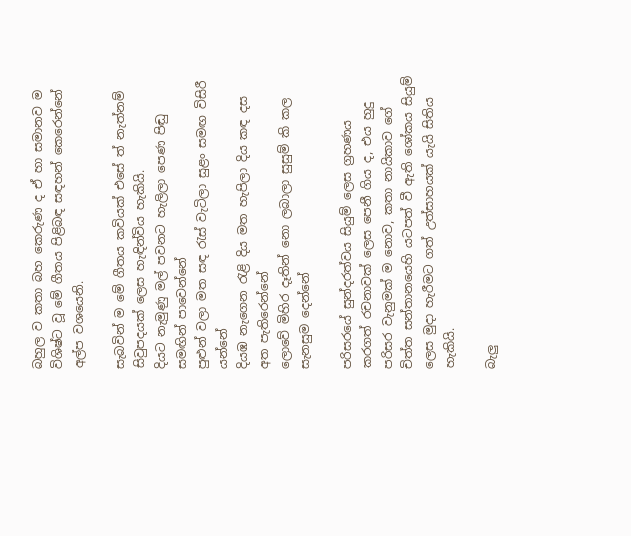බහුල ව කතා බහ කෙරුණ ද ඒ හා සමානව ම විශිෂ්ට වූ මේ ගීතය පිළිබඳ සඳහන් කෙරෙන්නේ අල්ප වශයෙනි.

සැබවින් ම මේ ගීතය කවියක් එසේ ත් නැත්නම් සිවුපදයක් ලෙස හැඳින්විය හැකියි.
දියට නැමුණු මල් පවනට හැලිලා පෙණ පිඬු සමඟින් පාවෙන්නේ
පුළුන් වලා මත සඳ රැස් වැටිලා සුළං සමඟ විසිරී යන්නේ
දියඹ නැගෙන රැළි දිය මත හැපිලා දිය කඳ දස අත පැතිරෙන්නේ
ලොවේ මිහිර දෑතින් නො ලබාලා සුසුම් කි කල සැනසුම දෙන්නේ

පරිසරයේ සුන්දරත්වය සියුම් ලෙස ග්‍රහණය කරගත් රචනාවක් ලෙස පෙනී ගිය ද, එය හුදු පරිසර වැනුමක් ම නොව, කතා නායිකාව ගේ චිත්ත සන්තානයෙහි යටපත් වී ඇති ශෝකය සියුම් ලෙස මුදා හැරීමට ගත් උත්සාහයක් යැයි සිතිය හැකියි.

බැලු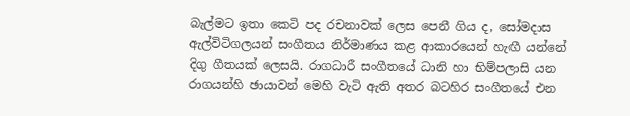බැල්මට ඉතා කෙටි පද රචනාවක් ලෙස පෙනී ගිය ද, සෝමදාස ඇල්විටිගලයන් සංගීතය නිර්මාණය කළ ආකාරයෙන් හැඟී යන්නේ දිගු ගීතයක් ලෙසයි. රාගධාරී සංගීතයේ ධානි හා භිම්පලාසි යන රාගයන්හි ඡායාවන් මෙහි වැටි ඇති අතර බටහිර සංගීතයේ එන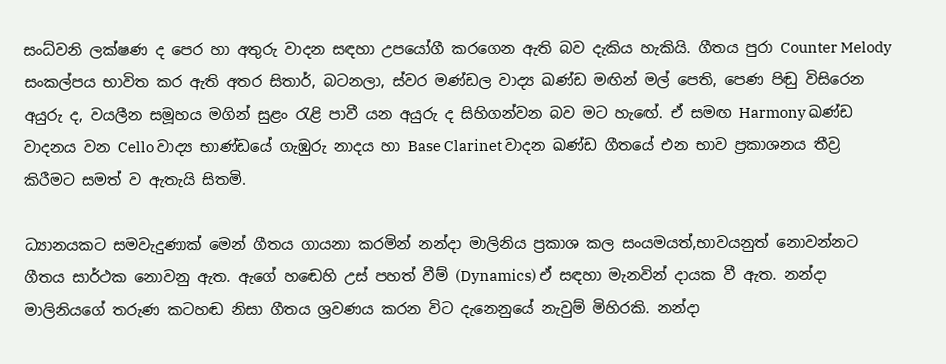සංධ්වනි ලක්ෂණ ද පෙර හා අතුරු වාදන සඳහා උපයෝගී කරගෙන ඇති බව දැකිය හැකියි. ගීතය පුරා Counter Melody සංකල්පය භාවිත කර ඇති අතර සිතාර්, බටනලා, ස්වර මණ්ඩල වාද්‍ය ඛණ්ඩ මඟින් මල් පෙති, පෙණ පිඬු විසිරෙන අයුරු ද, වයලීන සමූහය මගින් සුළං රැළි පාවී යන අයුරු ද සිහිගන්වන බව මට හැඟේ. ඒ සමඟ Harmony ඛණ්ඩ වාදනය වන Cello වාද්‍ය භාණ්ඩයේ ගැඹුරු නාදය හා Base Clarinet වාදන ඛණ්ඩ ගීතයේ එන භාව ප්‍රකාශනය තීව්‍ර කිරීමට සමත් ව ඇතැයි සිතමි.

ධ්‍යානයකට සමවැදුණාක් මෙන් ගීතය ගායනා කරමින් නන්දා මාලිනිය ප්‍රකාශ කල සංයමයත්,භාවයනුත් නොවන්නට ගීතය සාර්ථක නොවනු ඇත. ඇගේ හඬෙහි උස් පහත් වීම් (Dynamics) ඒ සඳහා මැනවින් දායක වී ඇත. නන්දා මාලිනියගේ තරුණ කටහඬ නිසා ගීතය ශ්‍රවණය කරන විට දැනෙනුයේ නැවුම් මිහිරකි. නන්දා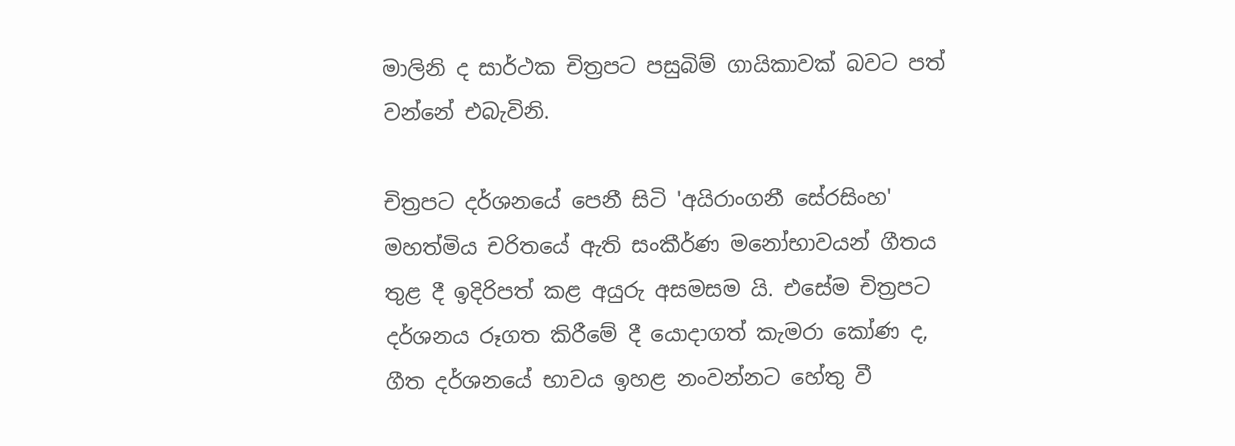මාලිනි ද සාර්ථක චිත්‍රපට පසුබිම් ගායිකාවක් බවට පත් වන්නේ එබැවිනි.

චිත්‍රපට දර්ශනයේ පෙනී සිටි 'අයිරාංගනී සේරසිංහ' මහත්මිය චරිතයේ ඇති සංකීර්ණ මනෝභාවයන් ගීතය තුළ දී ඉදිරිපත් කළ අයුරු අසමසම යි. එසේම චිත්‍රපට දර්ශනය රූගත කිරීමේ දී යොදාගත් කැමරා කෝණ ද, ගීත දර්ශනයේ භාවය ඉහළ නංවන්නට හේතු වී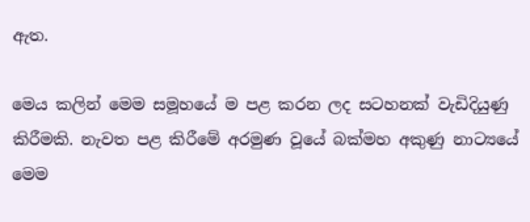ඇත.

මෙය කලින් මෙම සමූහයේ ම පළ කරන ලද සටහනක් වැඩිදියුණු කිරීමකි. නැවත පළ කිරීමේ අරමුණ වූයේ බක්මහ අකුණු නාට්‍යයේ මෙම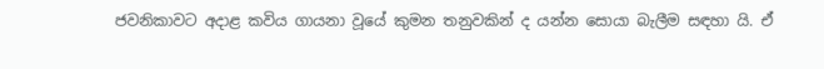ජවනිකාවට අදාළ කවිය ගායනා වූයේ කුමන තනුවකින් ද යන්න සොයා බැලීම සඳහා යි. ඒ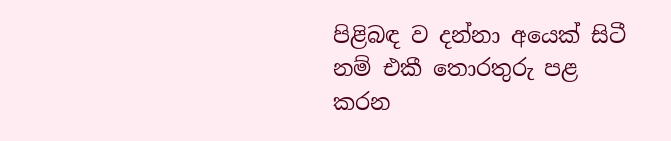පිළිබඳ ව දන්නා අයෙක් සිටී නම් එකී තොරතුරු පළ කරන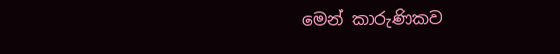මෙන් කාරුණිකව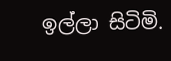ඉල්ලා සිටිමි.